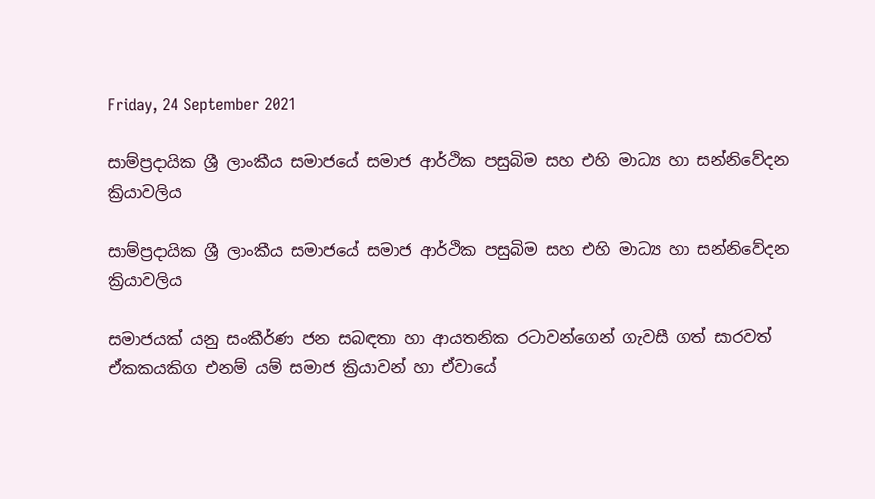Friday, 24 September 2021

සාම්ප්‍රදායික ශ්‍රී ලාංකීය සමාජයේ සමාජ ආර්ථික පසුබිම සහ එහි මාධ්‍ය හා සන්නිවේදන ක්‍රියාවලිය

සාම්ප්‍රදායික ශ්‍රී ලාංකීය සමාජයේ සමාජ ආර්ථික පසුබිම සහ එහි මාධ්‍ය හා සන්නිවේදන ක්‍රියාවලිය

සමාජයක් යනු සංකීර්ණ ජන සබඳතා හා ආයතනික රටාවන්ගෙන් ගැවසී ගත් සාරවත් ඒකකයකිග එනම් යම් සමාජ ක්‍රියාවන් හා ඒවායේ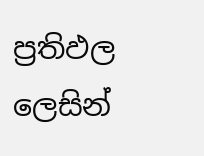ප්‍රතිඵල ලෙසින්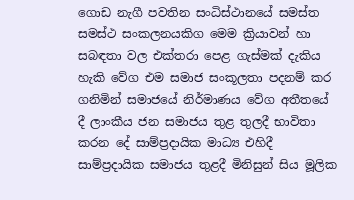ගොඩ නැගී පවතින සංධිස්ථානයේ සමස්ත සමස්ථ සංකලනයකිග මෙම ක්‍රියාවන් හා සබඳතා වල එක්තරා පෙළ ගැස්මක් දැකිය හැකි වේග එම සමාජ සංකූලතා පදනම් කර ගනිමින් සමාජයේ නිර්මාණය වේග අතීතයේ දී ලාංකීය ජන සමාජය තුළ තුලදී භාවිතා කරන දේ සාම්ප්‍රදායික මාධ්‍ය එහිදී සාම්ප්‍රදායික සමාජය තුළදී මිනිසුන් සිය මූලික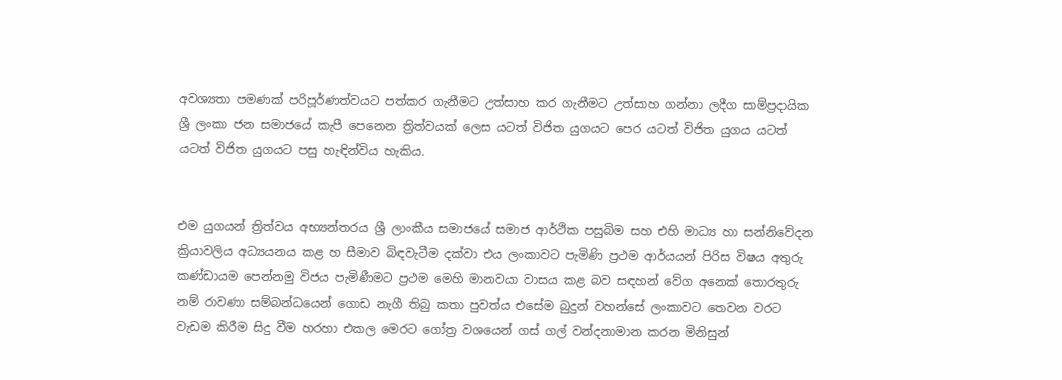අවශ්‍යතා පමණක් පරිපූර්ණත්වයට පත්කර ගැනීමට උත්සාහ කර ගැනීමට උත්සාහ ගන්නා ලදීග සාම්ප්‍රදායික ශ්‍රී ලංකා ජන සමාජයේ කැපී පෙනෙන ත්‍රිත්වයක් ලෙස යටත් විජිත යුගයට පෙර යටත් විජිත යුගය යටත් යටත් විජිත යුගයට පසු හැඳින්විය හැකිය.


එම යුගයන් ත්‍රිත්වය අභ්‍යන්තරය ශ්‍රී ලාංකීය සමාජයේ සමාජ ආර්ථික පසුබිම සහ එහි මාධ්‍ය හා සන්නිවේදන ක්‍රියාවලිය අධ්‍යයනය කළ හ සීමාව බිඳවැටීම දක්වා එය ලංකාවට පැමිණි ප්‍රථම ආර්යයන් පිරිස විෂය අතුරු කණ්ඩායම පෙන්නමු විජය පැමිණීමට ප්‍රථම මෙහි මානවයා වාසය කළ බව සඳහන් වේග අනෙක් තොරතුරු නම් රාවණා සම්බන්ධයෙන් ගොඩ නැගී තිබු කතා පුවත්ය එසේම බුදුන් වහන්සේ ලංකාවට තෙවන වරට වැඩම කිරීම සිදු වීම හරහා එකල මෙරට ගෝත්‍ර වශයෙන් ගස් ගල් වන්දනාමාන කරන මිනිසුන්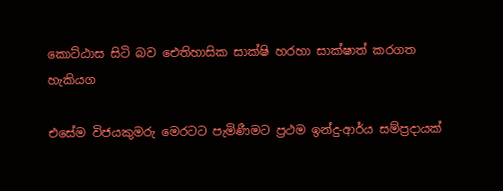කොට්ඨාස සිටි බව ඓතිහාසික සාක්ෂි හරහා සාක්ෂාත් කරගත හැකියග

එසේම විජයකුමරු මෙරටට පැමිණීමට ප්‍රථම ඉන්දු-ආර්ය සම්ප්‍රදායක්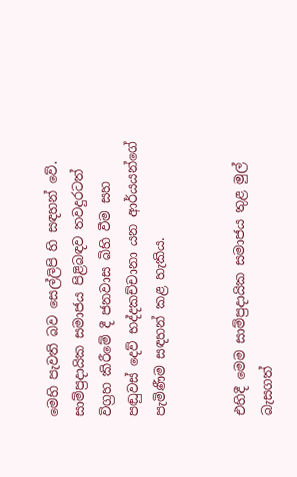මෙහි පැවති බව සෙල්ලිපි හි සඳහන් වේ. සාම්ප්‍රදායික සමාජය පිළිබඳව තවදුරටත් විග්‍රහ කිරීමේ දී ජනවාස බිහි වීම සහ පඬුවස් දෙව් භද්දකච්චානා යන ආර්යයන්ගේ පැමිණීම සඳහන් කළ හැකිය.


එහිදී මෙම සාම්ප්‍රදායික සමාජය තුළ මුල් බැසගත්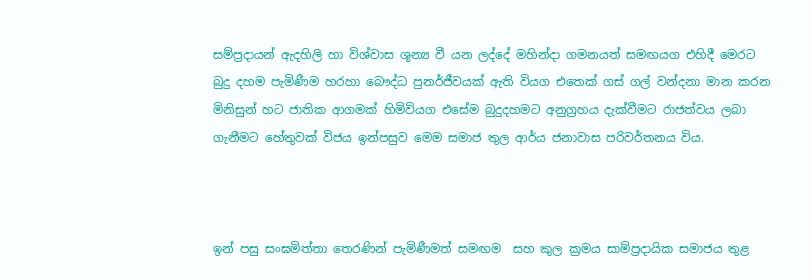සම්ප්‍රදායන් ඇදහිලි හා විශ්වාස ශූන්‍ය වී යන ලද්දේ මහින්දා ගමනයත් සමඟයග එහිදී මෙරට බුදු දහම පැමිණීම හරහා බෞද්ධ පුනර්ජීවයක් ඇති වියග එතෙක් ගස් ගල් වන්දනා මාන කරන  මිනිසුන් හට ජාතික ආගමක් හිමිවියග එසේම බුදුදහමට අනුග්‍රහය දැක්වීමට රාජත්වය ලබා ගැනීමට හේතුවක් විජය ඉන්පසුව මෙම සමාජ තුල ආර්ය ජනාවාස පරිවර්තනය විය.



ඉන් පසු සංඝමිත්තා තෙරණින් පැමිණීමත් සමඟම  සහ කුල ක්‍රමය සාම්ප්‍රදායික සමාජය තුළ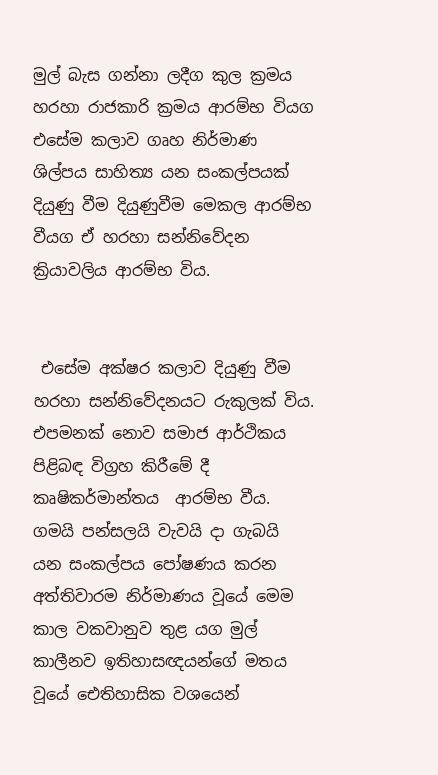මුල් බැස ගන්නා ලදීග කුල ක්‍රමය හරහා රාජකාරි ක්‍රමය ආරම්භ වියග එසේම කලාව ගෘහ නිර්මාණ ශිල්පය සාහිත්‍ය යන සංකල්පයක් දියුණු වීම දියුණුවීම මෙකල ආරම්භ වීයග ඒ හරහා සන්නිවේදන ක්‍රියාවලිය ආරම්භ විය.


 එසේම අක්ෂර කලාව දියුණු වීම හරහා සන්නිවේදනයට රුකුලක් විය. එපමනක් නොව සමාජ ආර්ථිකය පිළිබඳ විග්‍රහ කිරීමේ දී කෘෂිකර්මාන්තය  ආරම්භ වීය. ගමයි පන්සලයි වැවයි දා ගැබයි  යන සංකල්පය පෝෂණය කරන අත්තිවාරම නිර්මාණය වූයේ මෙම කාල වකවානුව තුළ යග මුල් කාලීනව ඉතිහාසඥයන්ගේ මතය වූයේ ඓතිහාසික වශයෙන්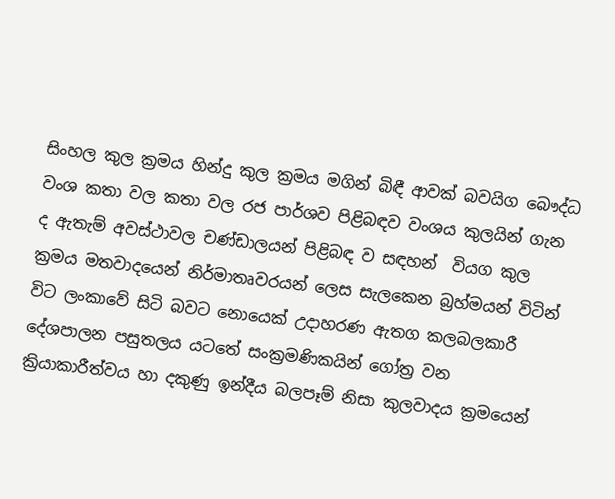සිංහල කුල ක්‍රමය හින්දු කුල ක්‍රමය මගින් බිඳී ආවක් බවයිග බෞද්ධ වංශ කතා වල කතා වල රජ පාර්ශව පිළිබඳව වංශය කුලයින් ගැන ද ඇතැම් අවස්ථාවල චණ්ඩාලයන් පිළිබඳ ව සඳහන්  වියග කුල ක්‍රමය මතවාදයෙන් නිර්මාතෘවරයන් ලෙස සැලකෙන බ්‍රහ්මයන් විටින් විට ලංකාවේ සිටි බවට නොයෙක් උදාහරණ ඇතග කලබලකාරී දේශපාලන පසුතලය යටතේ සංක්‍රමණිකයින් ගෝත්‍ර වන ක්‍රියාකාරීත්වය හා දකුණු ඉන්දීය බලපෑම් නිසා කුලවාදය ක්‍රමයෙන්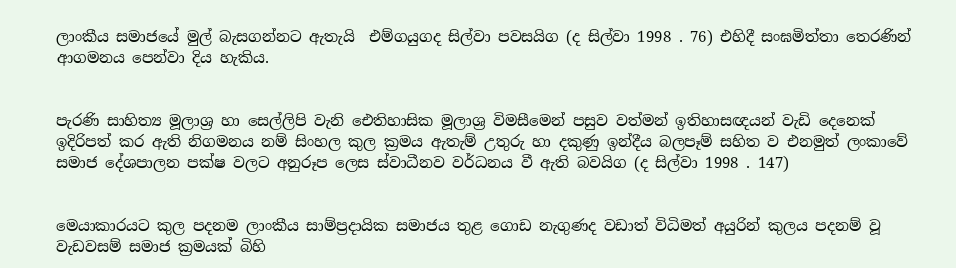ලාංකීය සමාජයේ මුල් බැසගන්නට ඇතැයි  එම්ගයුගද සිල්වා පවසයිග (ද සිල්වා 1998 . 76) එහිදී සංඝමිත්තා තෙරණින් ආගමනය පෙන්වා දිය හැකිය.


පැරණි සාහිත්‍ය මූලාශ්‍ර හා සෙල්ලිපි වැනි ඓතිහාසික මූලාශ්‍ර විමසීමෙන් පසුව වත්මන් ඉතිහාසඥයන් වැඩි දෙනෙක් ඉදිරිපත් කර ඇති නිගමනය නම් සිංහල කුල ක්‍රමය ඇතැම් උතුරු හා දකුණු ඉන්දීය බලපෑම් සහිත ව එනමුත් ලංකාවේ සමාජ දේශපාලන පක්ෂ වලට අනුරූප ලෙස ස්වාධීනව වර්ධනය වී ඇති බවයිග (ද සිල්වා 1998 . 147)


මෙයාකාරයට කුල පදනම ලාංකීය සාම්ප්‍රදායික සමාජය තුළ ගොඩ නැගුණද වඩාත් විධිමත් අයුරින් කුලය පදනම් වූ වැඩවසම් සමාජ ක්‍රමයක් බිහි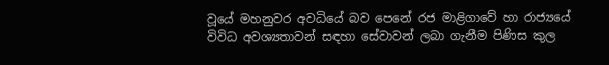වූයේ මහනුවර අවධියේ බව පෙනේ රජ මාළිගාවේ හා රාජ්‍යයේ විවිධ අවශ්‍යතාවන් සඳහා සේවාවන් ලබා ගැනීම පිණිස කුල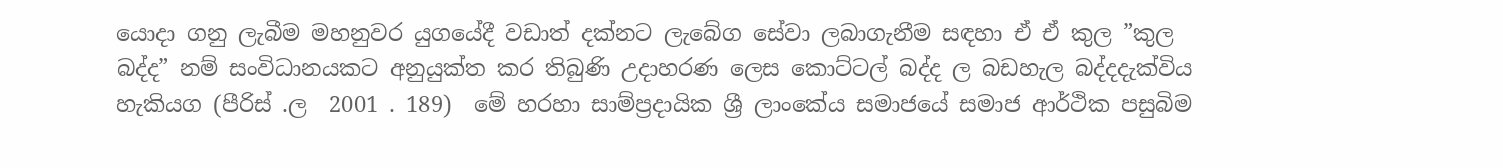යොදා ගනු ලැබීම මහනුවර යුගයේදී වඩාත් දක්නට ලැබේග සේවා ලබාගැනීම සඳහා ඒ ඒ කුල ”කුල බද්ද” නම් සංවිධානයකට අනුයුක්ත කර තිබුණි උදාහරණ ලෙස කොට්ටල් බද්ද ල බඩහැල බද්දදැක්විය හැකියග (පීරිස් .ල  2001 . 189)  මේ හරහා සාම්ප්‍රදායික ශ්‍රී ලාංකේය සමාජයේ සමාජ ආර්ථික පසුබිම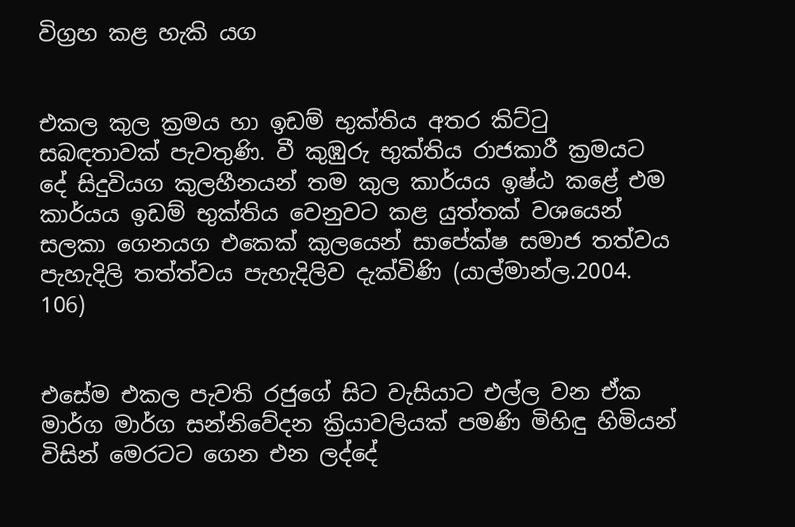විග්‍රහ කළ හැකි යග


එකල කුල ක්‍රමය හා ඉඩම් භුක්තිය අතර කිට්ටු සබඳතාවක් පැවතුණි. වී කුඹුරු භුක්තිය රාජකාරී ක්‍රමයට දේ සිදුවියග කුලහීනයන් තම කුල කාර්යය ඉෂ්ඨ කළේ එම කාර්යය ඉඩම් භුක්තිය වෙනුවට කළ යුත්තක් වශයෙන් සලකා ගෙනයග එකෙක් කුලයෙන් සාපේක්ෂ සමාජ තත්වය පැහැදිලි තත්ත්වය පැහැදිලිව දැක්විණි (යාල්මාන්ල.2004. 106)


එසේම එකල පැවති රජුගේ සිට වැසියාට එල්ල වන ඒක මාර්ග මාර්ග සන්නිවේදන ක්‍රියාවලියක් පමණි මිහිඳු හිමියන් විසින් මෙරටට ගෙන එන ලද්දේ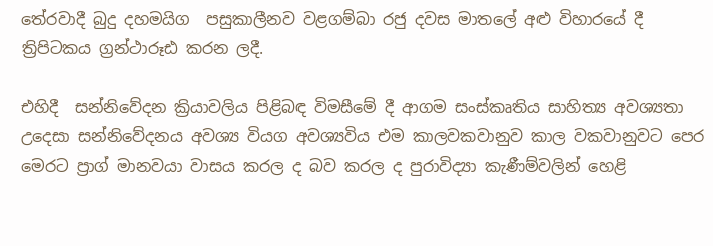තේරවාදී බුදු දහමයිග  පසුකාලීනව වළගම්බා රජු දවස මාතලේ අළු විහාරයේ දී ත්‍රිපිටකය ග්‍රන්ථාරූඪ කරන ලදී.

එහිදී  සන්නිවේදන ක්‍රියාවලිය පිළිබඳ විමසීමේ දී ආගම සංස්කෘතිය සාහිත්‍ය අවශ්‍යතා උදෙසා සන්නිවේදනය අවශ්‍ය වියග අවශ්‍යවිය එම කාලවකවානුව කාල වකවානුවට පෙර මෙරට ප්‍රාග් මානවයා වාසය කරල ද බව කරල ද පුරාවිද්‍යා කැණීම්වලින් හෙළි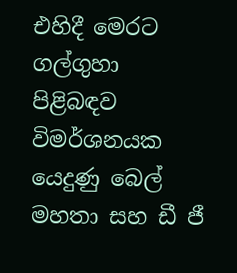එහිදී මෙරට ගල්ගුහා පිළිබඳව විමර්ශනයක යෙදුණු බෙල් මහතා සහ ඩී ජී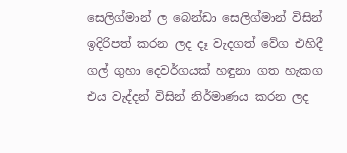සෙලිග්මාන් ල බෙන්ඩා සෙලිග්මාන් විසින් ඉදිරිපත් කරන ලද දෑ වැදගත් වේග එහිදී ගල් ගුහා දෙවර්ගයක් හඳුනා ගත හැකග එය වැද්දන් විසින් නිර්මාණය කරන ලද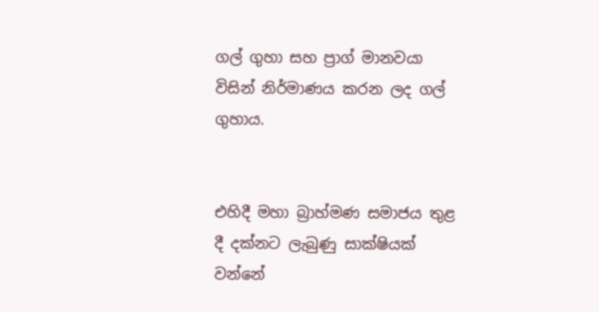ගල් ගුහා සහ ප්‍රාග් මානවයා විසින් නිර්මාණය කරන ලද ගල් ගුහාය.


එහිදී මහා බ්‍රාහ්මණ සමාජය තුළ දී දක්නට ලැබුණු සාක්ෂියක් වන්නේ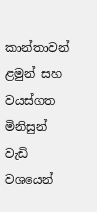කාන්තාවන් ළමුන් සහ වයස්ගත මිනිසුන් වැඩි වශයෙන්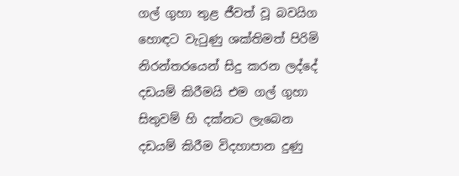ගල් ගුහා තුළ ජීවත් වූ බවයිග හොඳට වැටුණු ශක්තිමත් පිරිමි නිරන්තරයෙන් සිදු කරන ලද්දේ දඩයම් කිරීමයි එම ගල් ගුහා සිතුවම් හි දක්නට ලැබෙන දඩයම් කිරීම විදහාපාන දුණු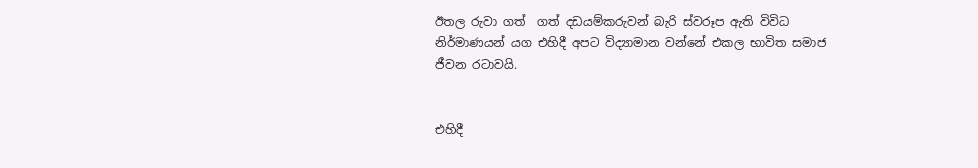ඊතල රුවා ගත්  ගත් දඩයම්කරුවන් බැරි ස්වරූප ඇති විවිධ නිර්මාණයන් යග එහිදී අපට විද්‍යාමාන වන්නේ එකල භාවිත සමාජ ජීවන රටාවයි.


එහිදී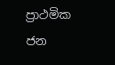ප්‍රාථමික ජන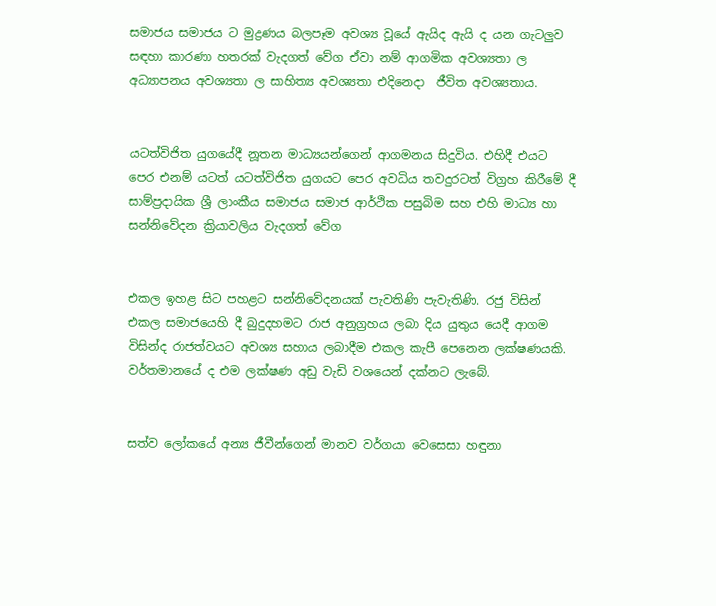සමාජය සමාජය ට මුද්‍රණය බලපෑම අවශ්‍ය වූයේ ඇයිද ඇයි ද යන ගැටලුව සඳහා කාරණා හතරක් වැදගත් වේග ඒවා නම් ආගමික අවශ්‍යතා ල අධ්‍යාපනය අවශ්‍යතා ල සාහිත්‍ය අවශ්‍යතා එදිනෙදා  ජීවිත අවශ්‍යතාය.


යටත්විජිත යුගයේදී නූතන මාධ්‍යයන්ගෙන් ආගමනය සිදුවිය. එහිදී එයට පෙර එනම් යටත් යටත්විජිත යුගයට පෙර අවධිය තවදුරටත් විග්‍රහ කිරීමේ දී සාම්ප්‍රදායික ශ්‍රී ලාංකීය සමාජය සමාජ ආර්ථික පසුබිම සහ එහි මාධ්‍ය හා සන්නිවේදන ක්‍රියාවලිය වැදගත් වේග


එකල ඉහළ සිට පහළට සන්නිවේදනයක් පැවතිණි පැවැතිණි. රජු විසින් එකල සමාජයෙහි දී බුදුදහමට රාජ අනුග්‍රහය ලබා දිය යුතුය යෙදී ආගම විසින්ද රාජත්වයට අවශ්‍ය සහාය ලබාදීම එකල කැපී පෙනෙන ලක්ෂණයකි. වර්තමානයේ ද එම ලක්ෂණ අඩු වැඩි වශයෙන් දක්නට ලැබේ.


සත්ව ලෝකයේ අන්‍ය ජීවීන්ගෙන් මානව වර්ගයා වෙසෙසා හඳුනා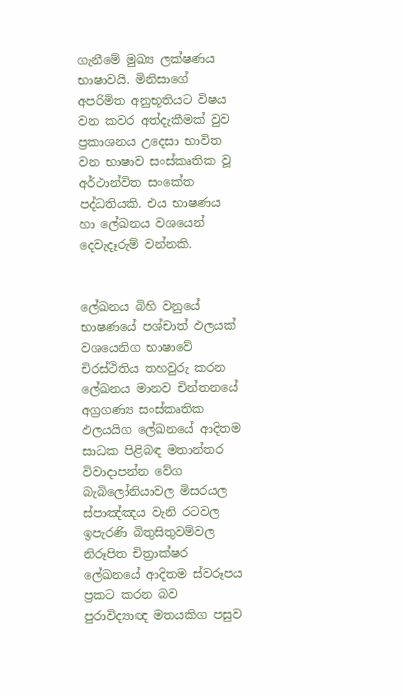ගැනීමේ මුඛ්‍ය ලක්ෂණය භාෂාවයි. මිනිසාගේ අපරිමිත අනුභූතියට විෂය වන කවර අත්දැකීමක් වුව ප්‍රකාශනය උදෙසා භාවිත වන භාෂාව සංස්කෘතික වූ අර්ථාන්විත සංකේත පද්ධතියකි. එය භාෂණය හා ලේඛනය වශයෙන් දෙවැදෑරුම් වන්නකි.


ලේඛනය බිහි වනුයේ භාෂණයේ පශ්චාත් ඵලයක් වශයෙනිග භාෂාවේ චිරස්ථිතිය තහවුරු කරන ලේඛනය මානව චින්තනයේ අග්‍රගණ්‍ය සංස්කෘතික ඵලයයිග ලේඛනයේ ආදිතම සාධක පිළිබඳ මතාන්තර විවාදාපන්න වේග බැබිලෝනියාවල මිසරයල ස්පාඤ්ඤය වැනි රටවල ඉපැරණි බිතුසිතුවම්වල නිරූපිත චිත්‍රාක්ෂර ලේඛනයේ ආදිතම ස්වරූපය ප්‍රකට කරන බව පුරාවිද්‍යාඥ මතයකිග පසුව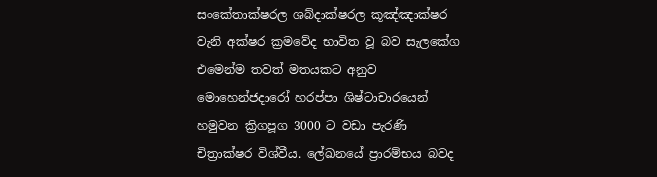සංකේතාක්ෂරල ශබ්දාක්ෂරල කූඤ්ඤාක්ෂර වැනි අක්ෂර ක්‍රමවේද භාවිත වූ බව සැලකේග එමෙන්ම තවත් මතයකට අනුව මොහෙන්ජදාරෝ හරප්පා ශිෂ්ටාචාරයෙන් හමුවන ක්‍රිගපූග 3000 ට වඩා පැරණි චිත්‍රාක්ෂර විශ්වීය. ලේඛනයේ ප්‍රාරම්භය බවද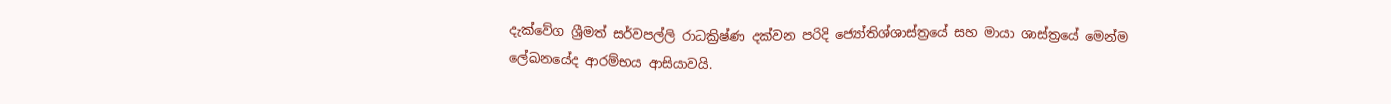දැක්වේග ශ්‍රීමත් සර්වපල්ලි රාධක්‍රිෂ්ණ දක්වන පරිදි ජ්‍යෝතිශ්ශාස්ත්‍රයේ සහ මායා ශාස්ත්‍රයේ මෙන්ම ලේඛනයේද ආරම්භය ආසියාවයි.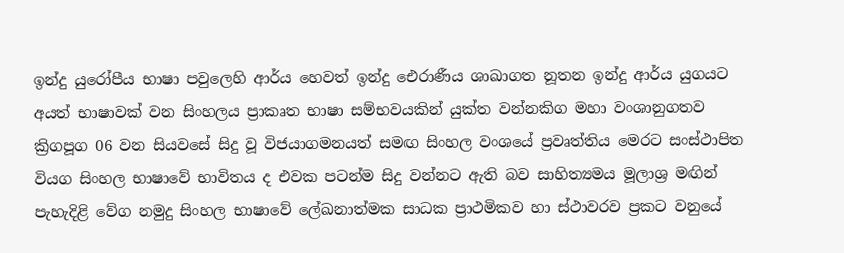ඉන්දු යුරෝපීය භාෂා පවුලෙහි ආර්ය හෙවත් ඉන්දු ඓරාණීය ශාඛාගත නූතන ඉන්දු ආර්ය යුගයට අයත් භාෂාවක් වන සිංහලය ප්‍රාකෘත භාෂා සම්භවයකින් යුක්ත වන්නකිග මහා වංශානුගතව ක්‍රිගපූග 06 වන සියවසේ සිදු වූ විජයාගමනයත් සමඟ සිංහල වංශයේ ප්‍රවෘත්තිය මෙරට සංස්ථාපිත වියග සිංහල භාෂාවේ භාවිතය ද එවක පටන්ම සිදු වන්නට ඇති බව සාහිත්‍යමය මූලාශ්‍ර මඟින් පැහැදිළි වේග නමුදු සිංහල භාෂාවේ ලේඛනාත්මක සාධක ප්‍රාථමිකව හා ස්ථාවරව ප්‍රකට වනුයේ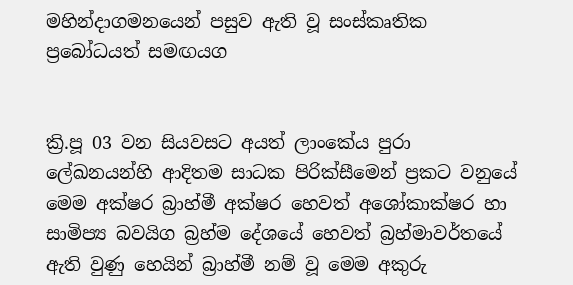මහින්දාගමනයෙන් පසුව ඇති වූ සංස්කෘතික ප්‍රබෝධයත් සමඟයග


ක්‍රි.පූ 03 වන සියවසට අයත් ලාංකේය පුරා ලේඛනයන්හි ආදිතම සාධක පිරික්සීමෙන් ප්‍රකට වනුයේ මෙම අක්ෂර බ්‍රාහ්මී අක්ෂර හෙවත් අශෝකාක්ෂර හා සාමිප්‍ය බවයිග බ්‍රහ්ම දේශයේ හෙවත් බ්‍රහ්මාවර්තයේ ඇති වුණු හෙයින් බ්‍රාහ්මී නම් වූ මෙම අකුරු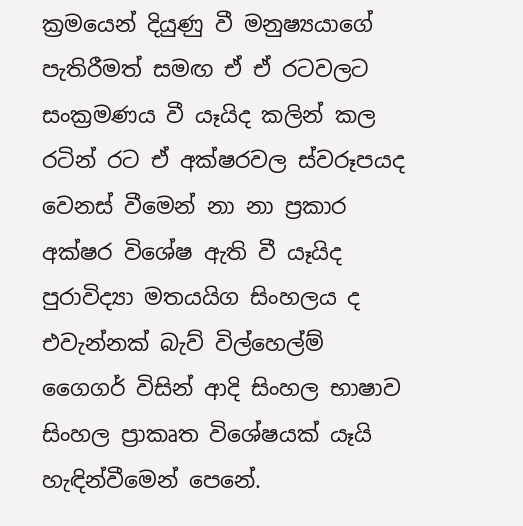ක්‍රමයෙන් දියුණු වී මනුෂ්‍යයාගේ පැතිරීමත් සමඟ ඒ ඒ රටවලට සංක්‍රමණය වී යෑයිද කලින් කල රටින් රට ඒ අක්ෂරවල ස්වරූපයද වෙනස් වීමෙන් නා නා ප්‍රකාර අක්ෂර විශේෂ ඇති වී යෑයිද පුරාවිද්‍යා මතයයිග සිංහලය ද එවැන්නක් බැව් විල්හෙල්ම් ගෛගර් විසින් ආදි සිංහල භාෂාව සිංහල ප්‍රාකෘත විශේෂයක් යෑයි හැඳින්වීමෙන් පෙනේ.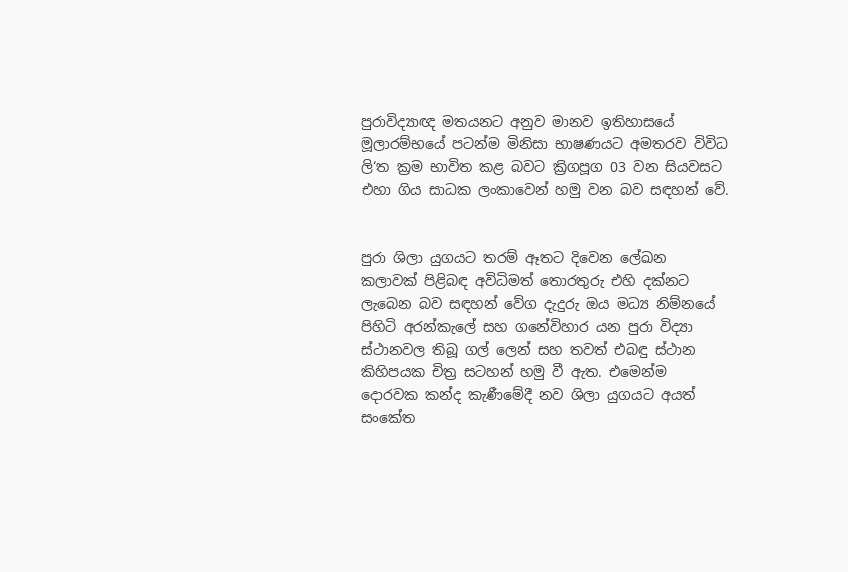පුරාවිද්‍යාඥ මතයනට අනුව මානව ඉතිහාසයේ මූලාරම්භයේ පටන්ම මිනිසා භාෂණයට අමතරව විවිධ ලි‘ත ක්‍රම භාවිත කළ බවට ක්‍රිගපූග 03 වන සියවසට එහා ගිය සාධක ලංකාවෙන් හමු වන බව සඳහන් වේ.


පුරා ශිලා යුගයට තරම් ඈතට දිවෙන ලේඛන කලාවක් පිළිබඳ අවිධිමත් තොරතුරු එහි දක්නට ලැබෙන බව සඳහන් වේග දැදුරු ඔය මධ්‍ය නිම්නයේ පිහිටි අරන්කැලේ සහ ගනේවිහාර යන පුරා විද්‍යා ස්ථානවල තිබූ ගල් ලෙන් සහ තවත් එබඳු ස්ථාන කිහිපයක චිත්‍ර සටහන් හමු වී ඇත. එමෙන්ම දොරවක කන්ද කැණීමේදී නව ශිලා යුගයට අයත් සංකේත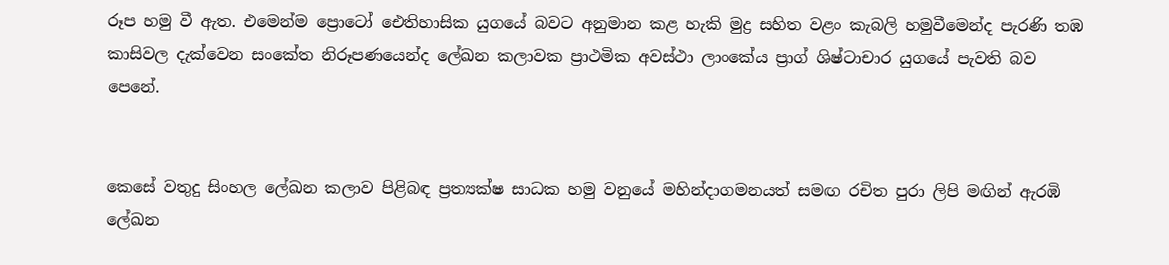රූප හමු වී ඇත. එමෙන්ම ප්‍රොටෝ ඓතිහාසික යුගයේ බවට අනුමාන කළ හැකි මුද්‍ර සහිත වළං කැබලි හමුවීමෙන්ද පැරණි තඹ කාසිවල දැක්වෙන සංකේත නිරූපණයෙන්ද ලේඛන කලාවක ප්‍රාථමික අවස්ථා ලාංකේය ප්‍රාග් ශිෂ්ටාචාර යුගයේ පැවති බව පෙනේ.


කෙසේ වතුදු සිංහල ලේඛන කලාව පිළිබඳ ප්‍රත්‍යක්ෂ සාධක හමු වනුයේ මහින්දාගමනයත් සමඟ රචිත පුරා ලිපි මඟින් ඇරඹි ලේඛන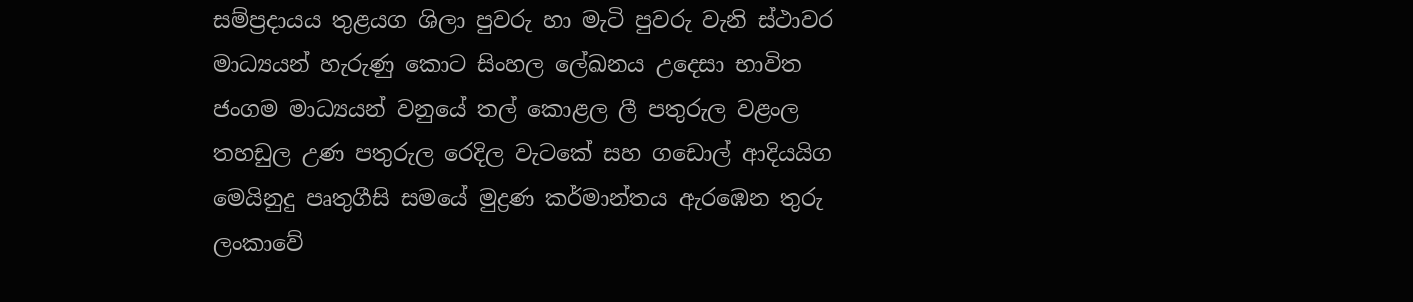සම්ප්‍රදායය තුළයග ශිලා පුවරු හා මැටි පුවරු වැනි ස්ථාවර මාධ්‍යයන් හැරුණු කොට සිංහල ලේඛනය උදෙසා භාවිත ජංගම මාධ්‍යයන් වනුයේ තල් කොළල ලී පතුරුල වළංල තහඩුල උණ පතුරුල රෙදිල වැටකේ සහ ගඩොල් ආදියයිග මෙයිනුදු පෘතුගීසි සමයේ මුද්‍රණ කර්මාන්තය ඇරඹෙන තුරු ලංකාවේ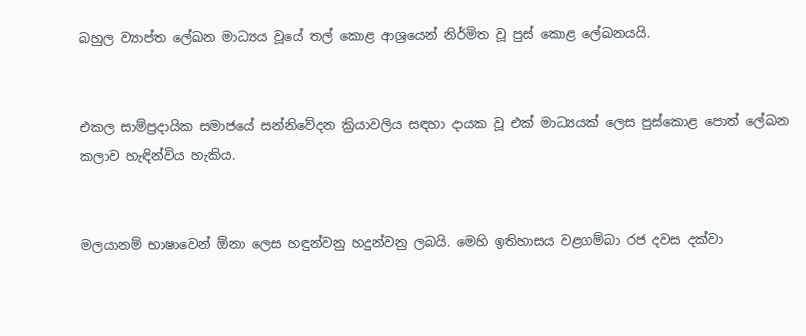බහුල ව්‍යාප්ත ලේඛන මාධ්‍යය වූයේ තල් කොළ ආශ්‍රයෙන් නිර්මිත වූ පුස් කොළ ලේඛනයයි.


එකල සාම්ප්‍රදායික සමාජයේ සන්නිවේදන ක්‍රියාවලිය සඳහා දායක වූ එක් මාධ්‍යයක් ලෙස පුස්කොළ පොත් ලේඛන කලාව හැඳින්විය හැකිය.


මලයානම් භාෂාවෙන් ඕනා ලෙස හඳුන්වනු හදුන්වනු ලබයි. මෙහි ඉතිහාසය වළගම්බා රජ දවස දක්වා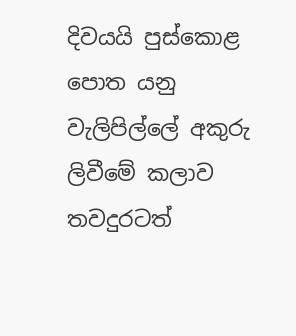දිවයයි පුස්කොළ පොත යනු වැලිපිල්ලේ අකුරු ලිවීමේ කලාව තවදුරටත්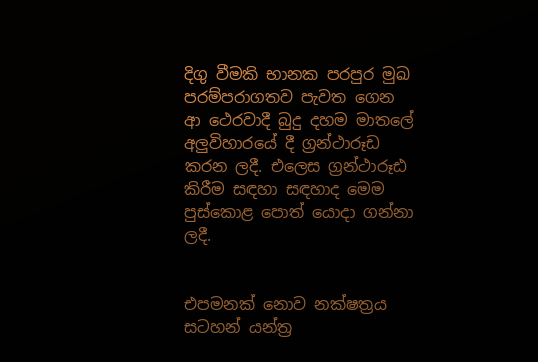දිගු වීමකි භානක පරපුර මුඛ පරම්පරාගතව පැවත ගෙන ආ ථෙරවාදී බුදු දහම මාතලේ අලුවිහාරයේ දී ග්‍රන්ථාරූඩ කරන ලදී. එලෙස ග්‍රන්ථාරූඪ කිරීම සඳහා සඳහාද මෙම පුස්කොළ පොත් යොදා ගන්නා ලදී.


එපමනක් නොව නක්ෂත්‍රය සටහන් යන්ත්‍ර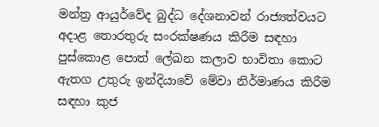මන්ත්‍ර ආයුර්වේද බුද්ධ දේශනාවන් රාජ්‍යත්වයට අදාළ තොරතුරු සංරක්ෂණය කිරීම සඳහා පුස්කොළ පොත් ලේඛන කලාව භාවිතා කොට ඇතග උතුරු ඉන්දියාවේ මේවා නිර්මාණය කිරීම සඳහා කුජ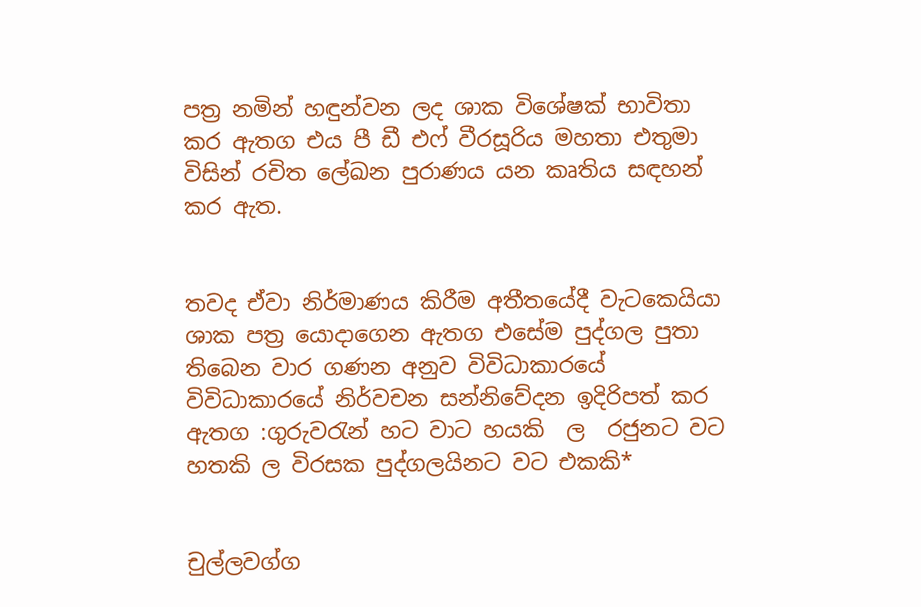පත්‍ර නමින් හඳුන්වන ලද ශාක විශේෂක් භාවිතා කර ඇතග එය පී ඩී එෆ් වීරසූරිය මහතා එතුමා විසින් රචිත ලේඛන පුරාණය යන කෘතිය සඳහන් කර ඇත.


තවද ඒවා නිර්මාණය කිරීම අතීතයේදී වැටකෙයියා ශාක පත්‍ර යොදාගෙන ඇතග එසේම පුද්ගල පුතා තිබෙන වාර ගණන අනුව විවිධාකාරයේ විවිධාකාරයේ නිර්වචන සන්නිවේදන ඉදිරිපත් කර ඇතග :ගුරුවරැන් හට වාට හයකි  ල  රජුනට වට හතකි ල විරසක පුද්ගලයිනට වට එකකි*


චුල්ලවග්ග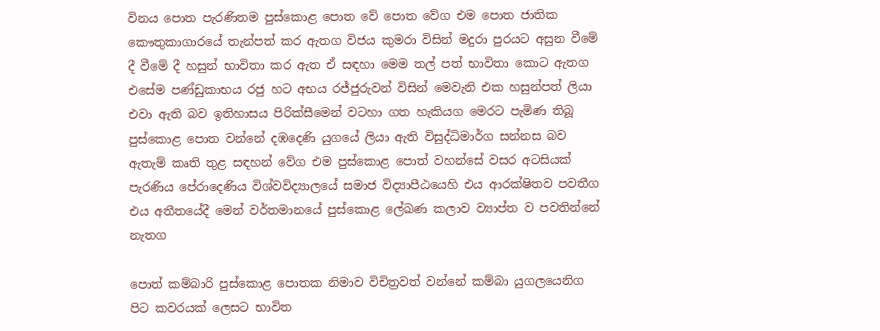විනය පොත පැරණිතම පුස්කොළ පොත වේ පොත වේග එම පොත ජාතික කෞතුකාගාරයේ තැන්පත් කර ඇතග විජය කුමරා විසින් මදුරා පුරයට අසුන වීමේ දී වීමේ දී හසුන් භාවිතා කර ඇත ඒ සඳහා මෙම තල් පත් භාවිතා කොට ඇතග එසේම පණ්ඩුකාභය රජු හට අභය රජ්ජුරුවන් විසින් මෙවැනි එක හසුන්පත් ලියා එවා ඇති බව ඉතිහාසය පිරික්සීමෙන් වටහා ගත හැකියග මෙරට පැමිණ තිබූ පුස්කොළ පොත වන්නේ දඹදෙණි යුගයේ ලියා ඇති විසුද්ධිමාර්ග සන්නස බව ඇතැම් කෘති තුළ සඳහන් වේග එම පුස්කොළ පොත් වහන්සේ වසර අටසියක් පැරණිය පේරාදෙණිය විශ්වවිද්‍යාලයේ සමාජ විද්‍යාපීඨයෙහි එය ආරක්ෂිතව පවතීග එය අතීතයේදී මෙන් වර්තමානයේ පුස්කොළ ලේඛණ කලාව ව්‍යාප්ත ව පවතින්නේ නැතග

පොත් කම්බාරි පුස්කොළ පොතක නිමාව විචිත්‍රවත් වන්නේ කම්බා යුගලයෙනිග පිට කවරයක් ලෙසට භාවිත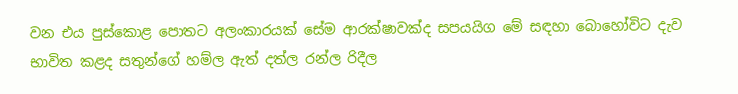වන එය පුස්කොළ පොතට අලංකාරයක් සේම ආරක්ෂාවක්ද සපයයිග මේ සඳහා බොහෝවිට දැව භාවිත කළද සතුන්ගේ හම්ල ඇත් දත්ල රන්ල රිදීල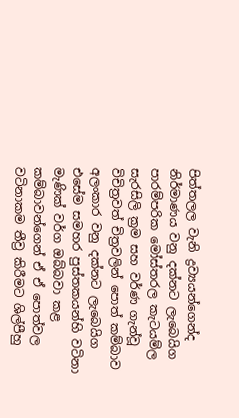පිත්තලල වැනි ද්‍රව්‍යයන්ගෙන්ද නිර්මාණය වනු දක්නට ලැබෙයිග පාරම්පරික මෝස්තරල කැටයම්ල සැරසිලි ක්‍රම සහ වර්ණ ගැන්වූ විචිත්‍රවත් චිත්‍රවලින් පොත් කම්බාව අලංකාර වනු දක්නට ලැබෙයිග එසේම සමහර පුස්තකයන්හි වටිනා මැණික් වර්ග ඔබ්බවා කළ කම්බාවන්ගෙන් ඒ ඒ පොත්වල වටිනාකම තීව්‍ර කිරීමට ශිල්පීහු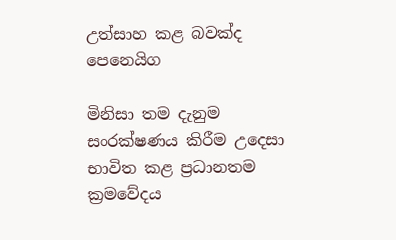උත්සාහ කළ බවක්ද පෙනෙයිග

මිනිසා තම දැනුම සංරක්ෂණය කිරීම උදෙසා භාවිත කළ ප්‍රධානතම ක්‍රමවේදය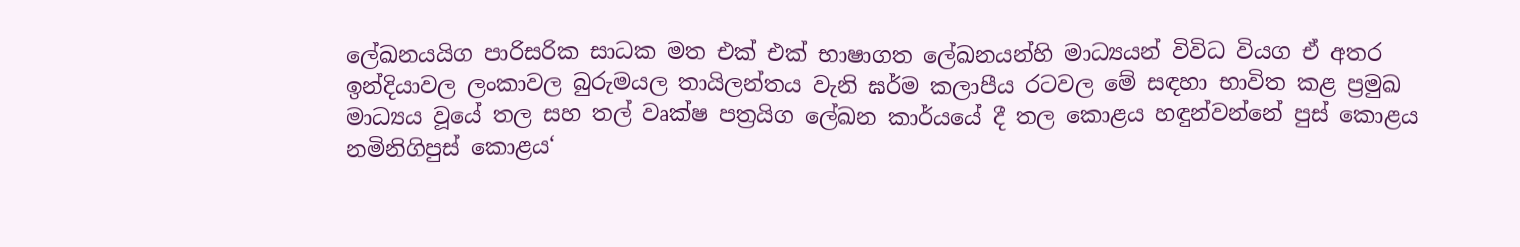ලේඛනයයිග පාරිසරික සාධක මත එක් එක් භාෂාගත ලේඛනයන්හි මාධ්‍යයන් විවිධ වියග ඒ අතර ඉන්දියාවල ලංකාවල බුරුමයල තායිලන්තය වැනි ඝර්ම කලාපීය රටවල මේ සඳහා භාවිත කළ ප්‍රමුඛ මාධ්‍යය වූයේ තල සහ තල් වෘක්ෂ පත්‍රයිග ලේඛන කාර්යයේ දී තල කොළය හඳුන්වන්නේ පුස් කොළය නමිනිගිපුස් කොළය‘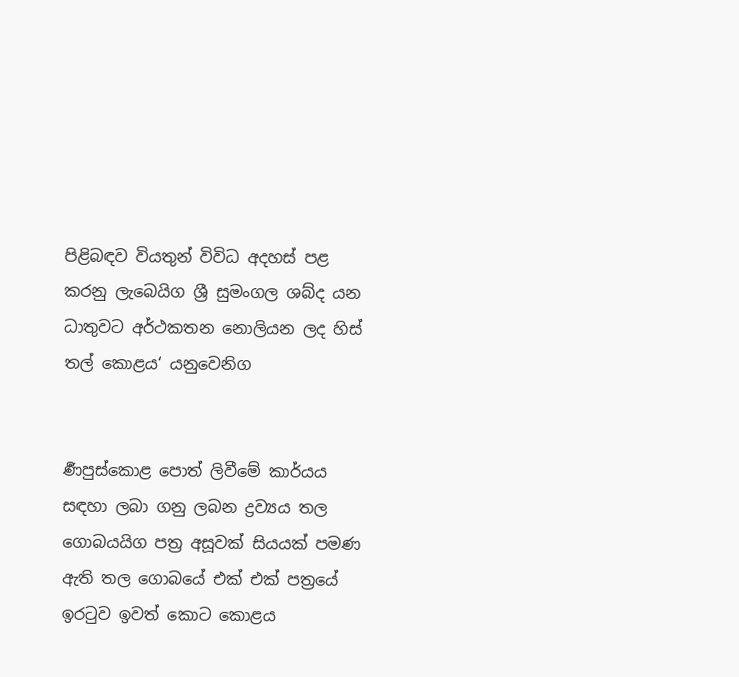පිළිබඳව වියතුන් විවිධ අදහස් පළ කරනු ලැබෙයිග ශ්‍රී සුමංගල ශබ්ද යන ධාතුවට අර්ථකතන නොලියන ලද හිස් තල් කොළය‘ යනුවෙනිග


ර්‍ණපුස්කොළ පොත් ලිවීමේ කාර්යය සඳහා ලබා ගනු ලබන ද්‍රව්‍යය තල ගොබයයිග පත්‍ර අසූවක් සියයක් පමණ ඇති තල ගොබයේ එක් එක් පත්‍රයේ ඉරටුව ඉවත් කොට කොළය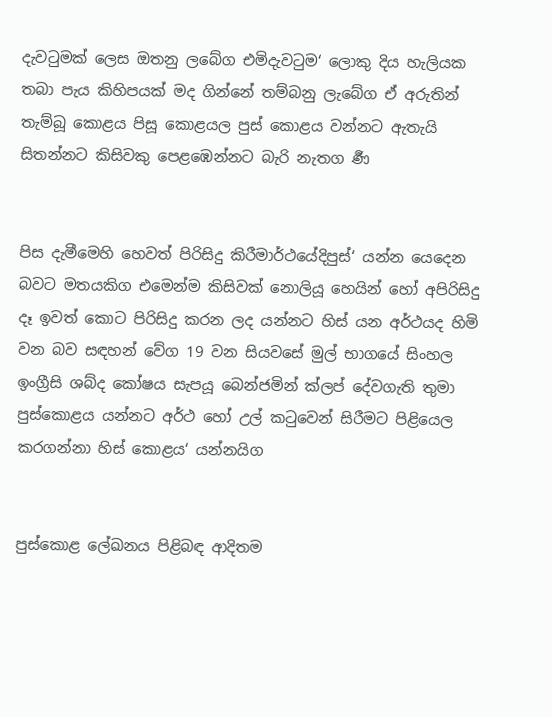දැවටුමක් ලෙස ඔතනු ලබේග එමිදැවටුම‘ ලොකු දිය හැලියක තබා පැය කිහිපයක් මද ගින්නේ තම්බනු ලැබේග ඒ අරුතින් තැම්බූ කොළය පිසූ කොළයල පුස් කොළය වන්නට ඇතැයි සිතන්නට කිසිවකු පෙළඹෙන්නට බැරි නැතග ර්‍ණ


පිස දැමීමෙහි හෙවත් පිරිසිදු කිරීමාර්ථයේදිපුස්‘ යන්න යෙදෙන බවට මතයකිග එමෙන්ම කිසිවක් නොලියූ හෙයින් හෝ අපිරිසිදු දෑ ඉවත් කොට පිරිසිදු කරන ලද යන්නට හිස් යන අර්ථයද හිමි වන බව සඳහන් වේග 19 වන සියවසේ මුල් භාගයේ සිංහල ඉංග්‍රීසි ශබ්ද කෝෂය සැපයූ බෙන්ජමින් ක්ලප් දේවගැති තුමා පුස්කොළය යන්නට අර්ථ හෝ උල් කටුවෙන් සිරීමට පිළියෙල කරගන්නා හිස් කොළය‘ යන්නයිග


පුස්කොළ ලේඛනය පිළිබඳ ආදිතම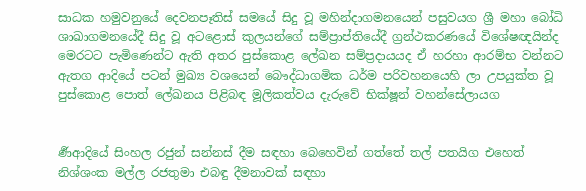සාධක හමුවනුයේ දෙවනපෑතිස් සමයේ සිදු වූ මහින්දාගමනයෙන් පසුවයග ශ්‍රී මහා බෝධි ශාඛාගමනයේදී සිදු වූ අටළොස් කුලයන්ගේ සම්ප්‍රාප්තියේදී ග්‍රන්ථකරණයේ විශේෂඥයින්ද මෙරටට පැමිණෙන්ට ඇති අතර පුස්කොළ ලේඛන සම්ප්‍රදායයද ඒ හරහා ආරම්භ වන්නට ඇතග ආදියේ පටන් මුඛ්‍ය වශයෙන් බෞද්ධාගමික ධර්ම පරිවහනයෙහි ලා උපයුක්ත වූ පුස්කොළ පොත් ලේඛනය පිළිබඳ මූලිකත්වය දැරුවේ භික්ෂූන් වහන්සේලායග


ර්‍ණආදියේ සිංහල රජුන් සන්නස් දීම සඳහා බෙහෙවින් ගත්තේ තල් පතයිග එහෙත් නිශ්ශංක මල්ල රජතුමා එබඳු දීමනාවක් සඳහා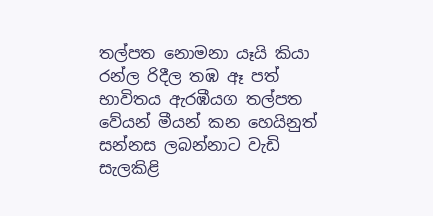තල්පත නොමනා යෑයි කියා රන්ල රිදීල තඹ ඈ පත් භාවිතය ඇරඹීයග තල්පත වේයන් මීයන් කන හෙයිනුත් සන්නස ලබන්නාට වැඩි සැලකිළි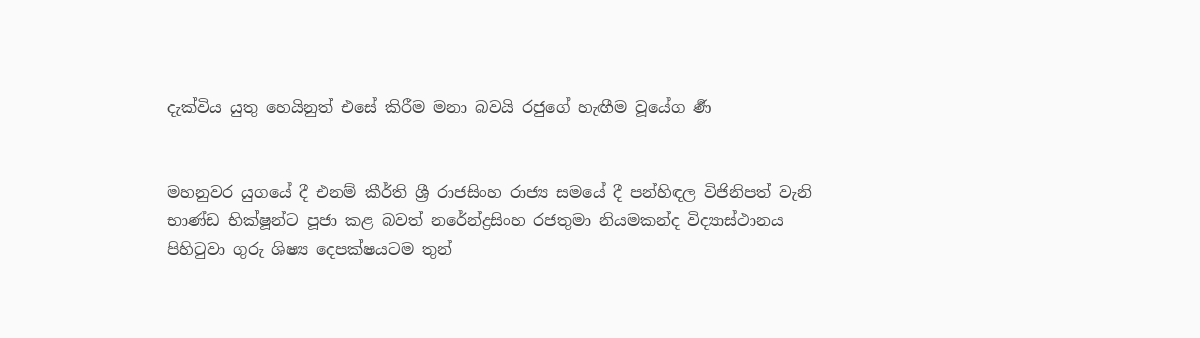දැක්විය යුතු හෙයිනුත් එසේ කිරීම මනා බවයි රජුගේ හැඟීම වූයේග ර්‍ණ


මහනුවර යුගයේ දී එනම් කීර්ති ශ්‍රී රාජසිංහ රාජ්‍ය සමයේ දී පන්හිඳල විජිනිපත් වැනි භාණ්ඩ භික්ෂූන්ට පූජා කළ බවත් නරේන්ද්‍රසිංහ රජතුමා නියමකන්ද විද්‍යාස්ථානය පිහිටුවා ගුරු ශිෂ්‍ය දෙපක්ෂයටම තුන්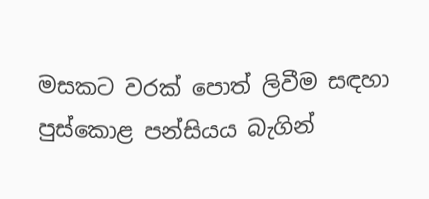මසකට වරක් පොත් ලිවීම සඳහා පුස්කොළ පන්සියය බැගින්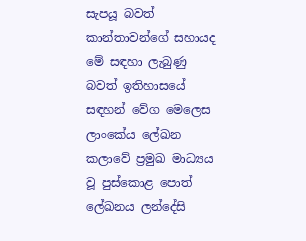සැපයූ බවත් කාන්තාවන්ගේ සහායද මේ සඳහා ලැබුණු බවත් ඉතිහාසයේ සඳහන් වේග මෙලෙස ලාංකේය ලේඛන කලාවේ ප්‍රමුඛ මාධ්‍යය වූ පුස්කොළ පොත් ලේඛනය ලන්දේසි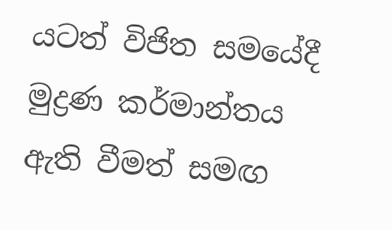යටත් විජිත සමයේදී මුද්‍රණ කර්මාන්තය ඇති වීමත් සමඟ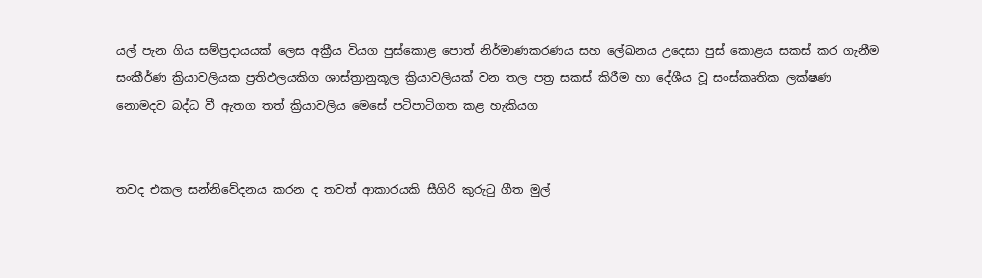යල් පැන ගිය සම්ප්‍රදායයක් ලෙස අක්‍රීය වියග පුස්කොළ පොත් නිර්මාණකරණය සහ ලේඛනය උදෙසා පුස් කොළය සකස් කර ගැනීම සංකීර්ණ ක්‍රියාවලියක ප්‍රතිඵලයකිග ශාස්ත්‍රානුකූල ක්‍රියාවලියක් වන තල පත්‍ර සකස් කිරීම හා දේශීය වූ සංස්කෘතික ලක්ෂණ නොමදව බද්ධ වී ඇතග තත් ක්‍රියාවලිය මෙසේ පටිපාටිගත කළ හැකියග


තවද එකල සන්නිවේදනය කරන ද තවත් ආකාරයකි සීගිරි කුරුටු ගීත මුල්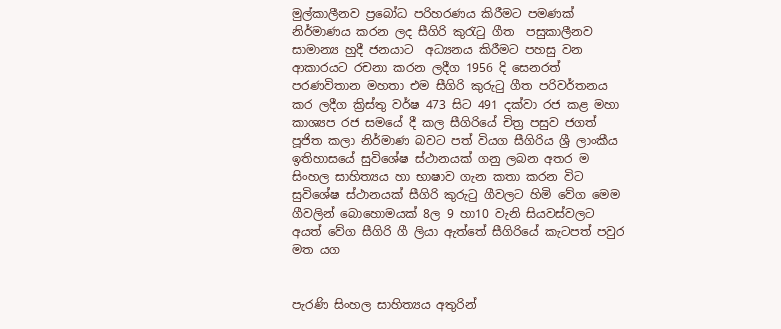මුල්කාලීනව ප්‍රබෝධ පරිහරණය කිරීමට පමණක් නිර්මාණය කරන ලද සීගිරි කුරැටු ගීත  පසුකාලීනව සාමාන්‍ය හුදී ජනයාට  අධ්‍යනය කිරීමට පහසු වන ආකාරයට රචනා කරන ලදීග 1956 දි සෙනරත් පරණවිතාන මහතා එම සීගිරි කුරුටු ගීත පරිවර්තනය කර ලදීග ක්‍රිස්තු වර්ෂ 473 සිට 491 දක්වා රජ කළ මහා කාශ්‍යප රජ සමයේ දී කල සීගිරියේ චිත්‍ර පසුව ජගත් පූජිත කලා නිර්මාණ බවට පත් වියග සීගිරිය ශ්‍රී ලාංකීය ඉතිහාසයේ සුවිශේෂ ස්ථානයක් ගනු ලබන අතර ම සිංහල සාහිත්‍යය හා භාෂාව ගැන කතා කරන විට සුවිශේෂ ස්ථානයක් සීගිරි කුරුටු ගීවලට හිමි වේග මෙම ගීවලින් බොහොමයක් 8ල 9 හා10 වැනි සියවස්වලට අයත් වේග සීගිරි ගී ලියා ඇත්තේ සීගිරියේ කැටපත් පවුර මත යග


පැරණි සිංහල සාහිත්‍යය අතුරින්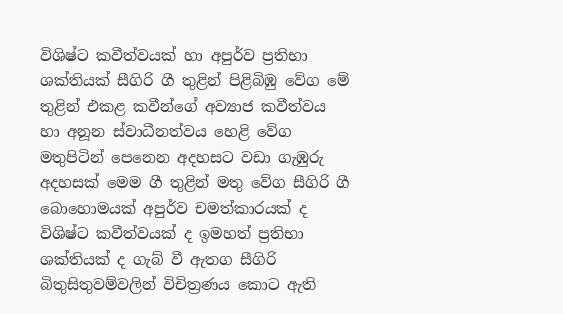විශිෂ්ට කවීත්වයක් හා අපුර්ව ප්‍රතිභා ශක්තියක් සීගිරි ගී තුළින් පිළිබිඹු වේග මේ තුළින් එකළ කවීන්ගේ අව්‍යාජ කවීත්වය හා අනූන ස්වාධීනත්වය හෙළි වේග මතුපිටින් පෙනෙන අදහසට වඩා ගැඹුරු අදහසක් මෙම ගී තුළින් මතු වේග සීගිරි ගී බොහොමයක් අපුර්ව චමත්කාරයක් ද විශිෂ්ට කවීත්වයක් ද ඉමහත් ප්‍රතිභා ශක්තියක් ද ගැබ් වී ඇතග සීගිරි බිතුසිතුවම්වලින් විචිත්‍රණය කොට ඇති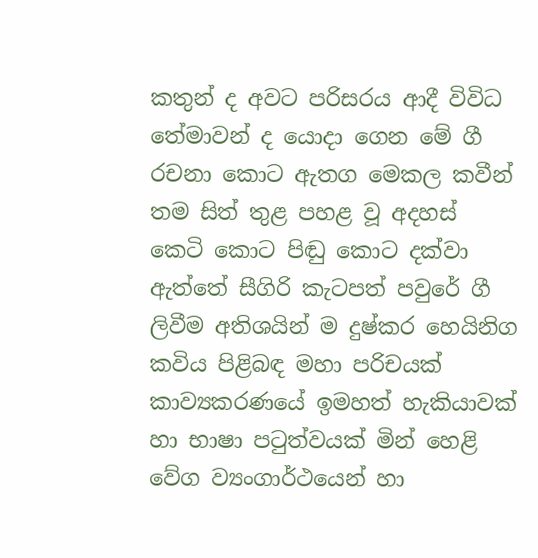කතුන් ද අවට පරිසරය ආදී විවිධ තේමාවන් ද යොදා ගෙන මේ ගී රචනා කොට ඇතග මෙකල කවීන් තම සිත් තුළ පහළ වූ අදහස් කෙටි කොට පිඬු කොට දක්වා ඇත්තේ සීගිරි කැටපත් පවුරේ ගී ලිවීම අතිශයින් ම දුෂ්කර හෙයිනිග කවිය පිළිබඳ මහා පරිචයක් කාව්‍යකරණයේ ඉමහත් හැකියාවක් හා භාෂා පටුත්වයක් මින් හෙළි වේග ව්‍යංගාර්ථයෙන් හා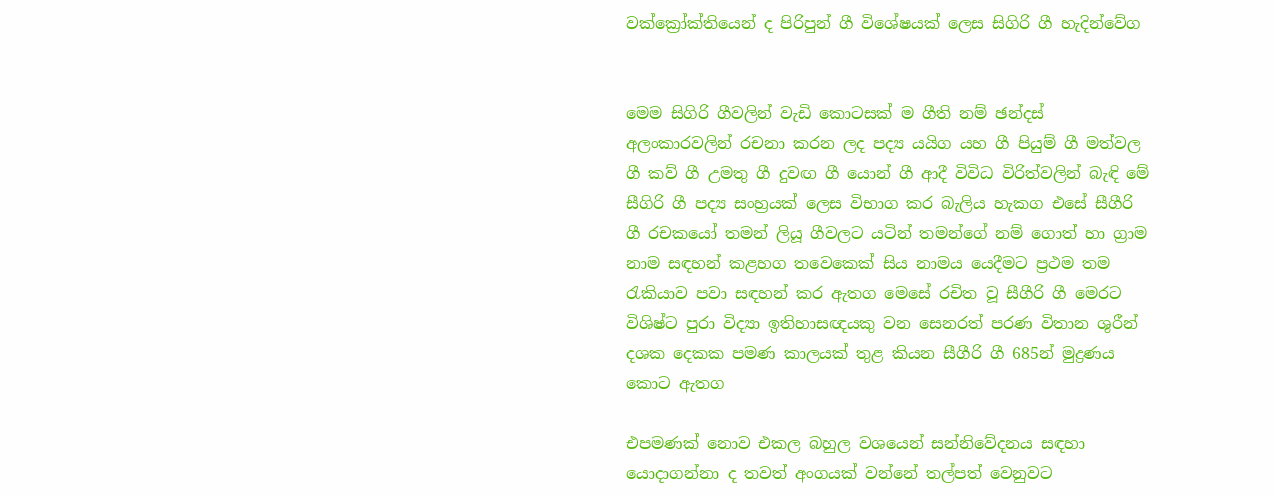වක්ක්‍රෝක්තියෙන් ද පිරිපුන් ගී විශේෂයක් ලෙස සිගිරි ගී හැදින්වේග


මෙම සිගිරි ගීවලින් වැඩි කොටසක් ම ගීති නම් ඡන්දස් අලංකාරවලින් රචනා කරන ලද පද්‍ය යයිග යහ ගී පියුම් ගී මත්වල ගී කව් ගී උමතු ගී දුවඟ ගී යොන් ගී ආදී විවිධ විරිත්වලින් බැඳි මේ සීගිරි ගී පද්‍ය සංහ්‍රයක් ලෙස විභාග කර බැලිය හැකග එසේ සීගීරි ගී රචකයෝ තමන් ලියූ ගීවලට යටින් තමන්ගේ නම් ගොත් හා ග්‍රාම නාම සඳහන් කළහග තවෙකෙක් සිය නාමය යෙදීමට ප්‍රථම තම රැකියාව පවා සඳහන් කර ඇතග මෙසේ රචිත වූ සීගීරි ගී මෙරට විශිෂ්ට පුරා විද්‍යා ඉතිහාසඥයකු වන සෙනරත් පරණ විතාන ශුරීන් දශක දෙකක පමණ කාලයක් තුළ කියන සීගීරි ගී 685න් මුද්‍රණය කොට ඇතග

එපමණක් නොව එකල බහුල වශයෙන් සන්නිවේදනය සඳහා යොදාගන්නා ද තවත් අංගයක් වන්නේ තල්පත් වෙනුවට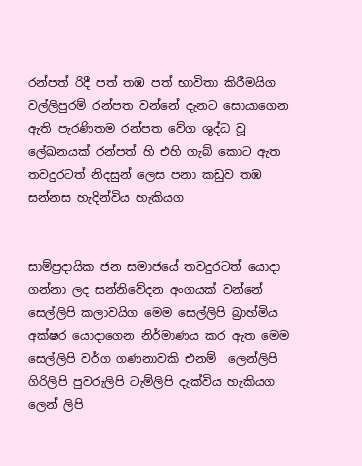රන්පත් රිදී පත් තඹ පත් භාවිතා කිරීමයිග වල්ලිපුරම් රන්පත වන්නේ දැනට සොයාගෙන ඇති පැරණිතම රන්පත වේග ශුද්ධ වූ ලේඛනයක් රන්පත් හි එහි ගැබ් කොට ඇත තවදුරටත් නිදසුන් ලෙස පනා කඩුව තඹ සන්නස හැදින්විය හැකියග


සාම්ප්‍රදායික ජන සමාජයේ තවදුරටත් යොදා ගන්නා ලද සන්නිවේදන අංගයක් වන්නේ සෙල්ලිපි කලාවයිග මෙම සෙල්ලිපි බ්‍රාහ්මිය අක්ෂර යොදාගෙන නිර්මාණය කර ඇත මෙම සෙල්ලිපි වර්ග ගණනාවකි එනම්  ලෙන්ලිපි ගිරිලිපි පුවරුලිපි ටැම්ලිපි දැක්විය හැකියග ලෙන් ලිපි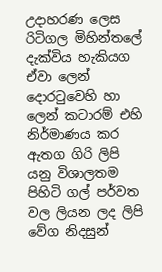උදාහරණ ලෙස  රිටිගල මිහින්තලේ දැක්විය හැකියග ඒවා ලෙන් දොරටුවෙහි හා ලෙන් කටාරම් එහි නිර්මාණය කර ඇතග ගිරි ලිපි යනු විශාලතම පිහිටි ගල් පර්වත වල ලියන ලද ලිපි වේග නිදසුන්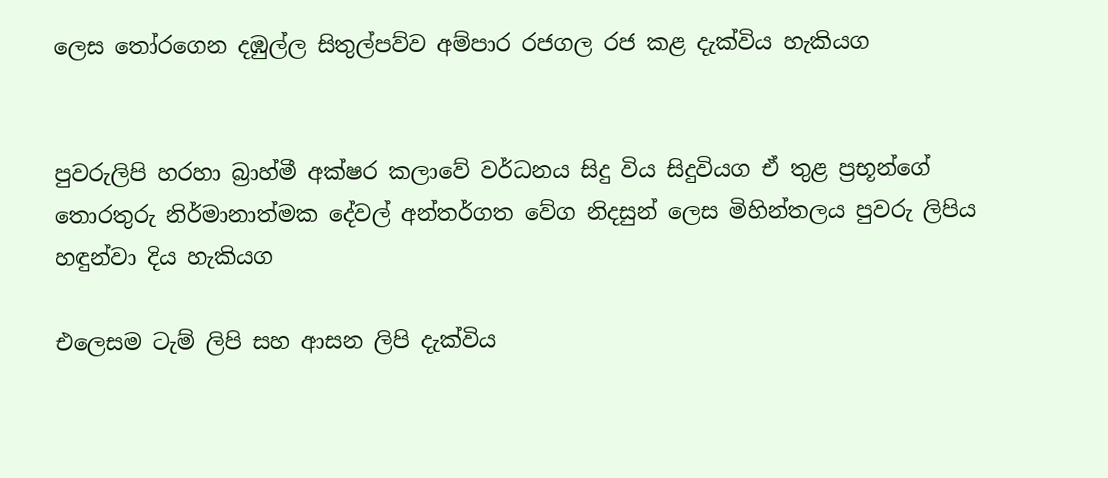ලෙස තෝරගෙන දඹුල්ල සිතුල්පව්ව අම්පාර රජගල රජ කළ දැක්විය හැකියග


පුවරුලිපි හරහා බ්‍රාහ්මී අක්ෂර කලාවේ වර්ධනය සිදු විය සිදුවියග ඒ තුළ ප්‍රභූන්ගේ තොරතුරු නිර්මානාත්මක දේවල් අන්තර්ගත වේග නිදසුන් ලෙස මිහින්තලය පුවරු ලිපිය හඳුන්වා දිය හැකියග

එලෙසම ටැම් ලිපි සහ ආසන ලිපි දැක්විය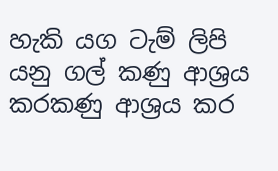හැකි යග ටැම් ලිපි යනු ගල් කණු ආශ්‍රය කරකණු ආශ්‍රය කර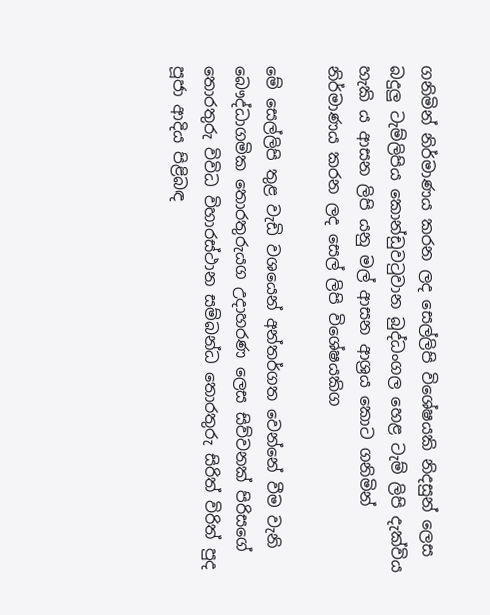ගනිමින් නිර්මාණය කරන ලද සෙල්ලිපි විශේෂයකි නිදසුන් ලෙස බදුලු ටැම්ලිපිය කොන්ඩුවටුවාන බුද්ධංගල හෙළ ටැම් ලිපි දැක්විය හැකි ය ආසන ලිපි යනු මල් ආසන ආශ්‍රය කොට ගනිමින් නිර්මාණය කරන ලද සෙල් ලිපි විශේෂයකිග

මේ සෙල්ලිපි තුළ වැඩි වශයෙන් අන්තර්ගත වෙන්නේ වීම වැනි බෞද්ධාගමික තොරතුරුයග උදාහරණ ලෙස සිව්වනක් පිරිසගේ තොරතුරු විවිධ විහාරස්ථාන සම්බන්ධ තොරතුරු සිරිත් විරිත් පුද පූජා ආදිය පිළිබඳ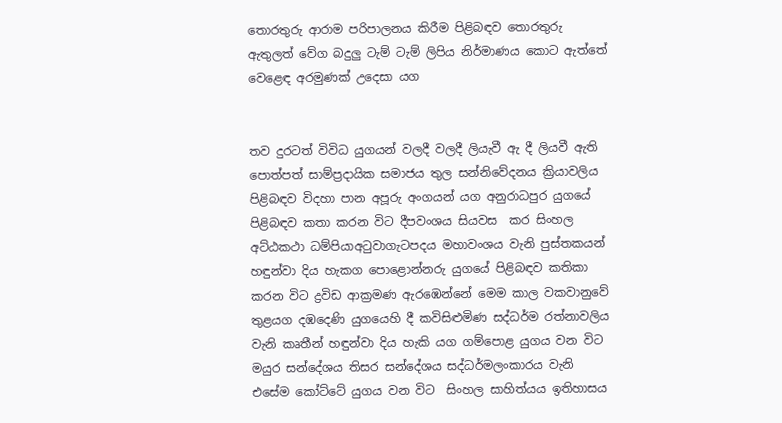තොරතුරු ආරාම පරිපාලනය කිරීම පිළිබඳව තොරතුරු ඇතුලත් වේග බදුලු ටැම් ටැම් ලිපිය නිර්මාණය කොට ඇත්තේ වෙළෙඳ අරමුණක් උදෙසා යග


තව දුරටත් විවිධ යුගයන් වලදී වලදී ලියැවී ඇ දී ලියවී ඇති පොත්පත් සාම්ප්‍රදායික සමාජය තුල සන්නිවේදනය ක්‍රියාවලිය පිළිබඳව විදහා පාන අපූරු අංගයන් යග අනුරාධපුර යුගයේ පිළිබඳව කතා කරන විට දීපවංශය සියවස  කර සිංහල අට්ඨකථා ධම්පියාඅටුවාගැටපදය මහාවංශය වැනි පුස්තකයන් හඳුන්වා දිය හැකග පොළොන්නරු යුගයේ පිළිබඳව කතිකා කරන විට ද්‍රවිඩ ආක්‍රමණ ඇරඹෙන්නේ මෙම කාල වකවානුවේ තුළයග දඹදෙණි යුගයෙහි දී කවිසිළුමිණ සද්ධර්ම රත්නාවලිය වැනි කෘතීන් හඳුන්වා දිය හැකි යග ගම්පොළ යුගය වන විට මයුර සන්දේශය තිසර සන්දේශය සද්ධර්මලංකාරය වැනි එසේම කෝට්ටේ යුගය වන විට  සිංහල සාහිත්යය ඉතිහාසය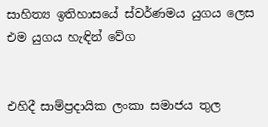සාහිත්‍ය ඉතිහාසයේ ස්වර්ණමය යුගය ලෙස එම යුගය හැඳින් වේග


එහිදී සාම්ප්‍රදායික ලංකා සමාජය තුල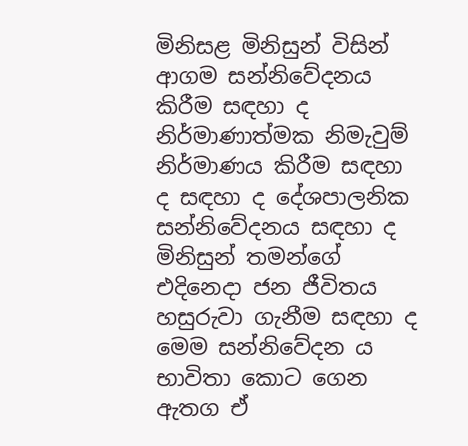මිනිසළ මිනිසුන් විසින් ආගම සන්නිවේදනය කිරීම සඳහා ද නිර්මාණාත්මක නිමැවුම් නිර්මාණය කිරීම සඳහා ද සඳහා ද දේශපාලනික සන්නිවේදනය සඳහා ද මිනිසුන් තමන්ගේ එදිනෙදා ජන ජීවිතය හසුරුවා ගැනීම සඳහා ද මෙම සන්නිවේදන ය භාවිතා කොට ගෙන ඇතග ඒ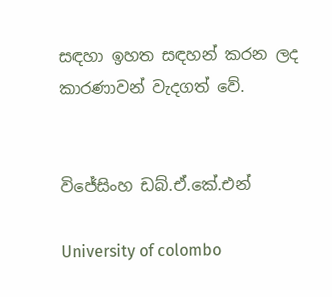සඳහා ඉහත සඳහන් කරන ලද කාරණාවන් වැදගත් වේ.


විජේසිංහ ඩබ්.ඒ.කේ.එන්

University of colombo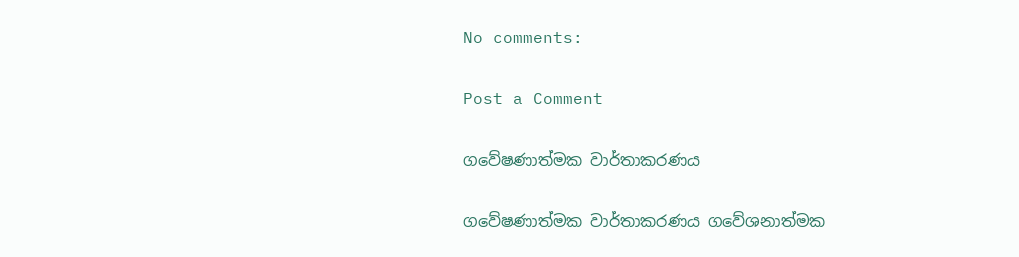No comments:

Post a Comment

ගවේෂණාත්මක වාර්තාකරණය

ගවේෂණාත්මක වාර්තාකරණය ගවේශනාත්මක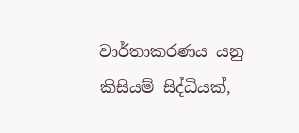වාර්තාකරණය යනු කිසියම් සිද්ධියක්,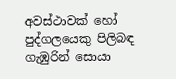අවස්ථාවක් හෝ පුද්ගලයෙකු පිලිබඳ ගැඹුරින් සොයා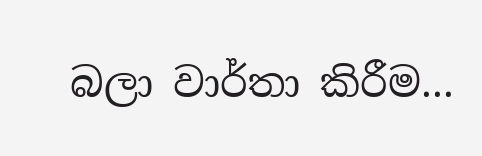බලා වාර්තා කිරීම...